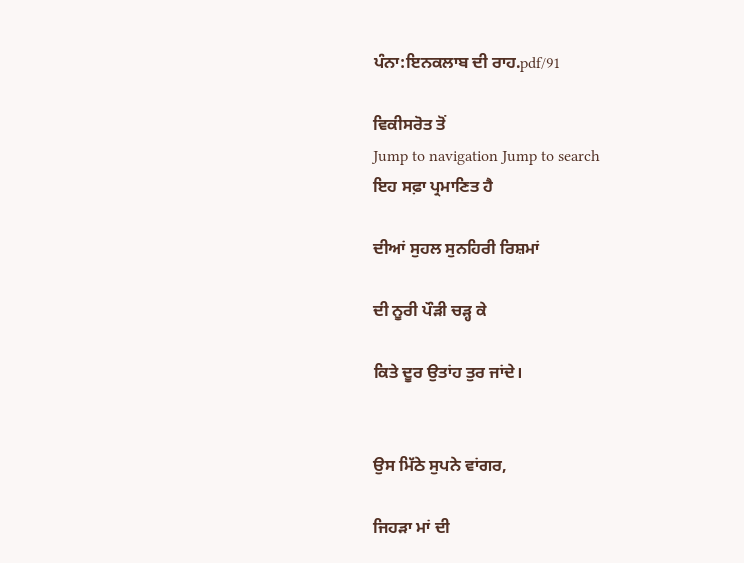ਪੰਨਾ:ਇਨਕਲਾਬ ਦੀ ਰਾਹ.pdf/91

ਵਿਕੀਸਰੋਤ ਤੋਂ
Jump to navigation Jump to search
ਇਹ ਸਫ਼ਾ ਪ੍ਰਮਾਣਿਤ ਹੈ

ਦੀਆਂ ਸੁਹਲ ਸੁਨਹਿਰੀ ਰਿਸ਼ਮਾਂ

ਦੀ ਨੂਰੀ ਪੌੜੀ ਚੜ੍ਹ ਕੇ

ਕਿਤੇ ਦੂਰ ਉਤਾਂਹ ਤੁਰ ਜਾਂਦੇ।


ਉਸ ਮਿੱਠੇ ਸੁਪਨੇ ਵਾਂਗਰ,

ਜਿਹੜਾ ਮਾਂ ਦੀ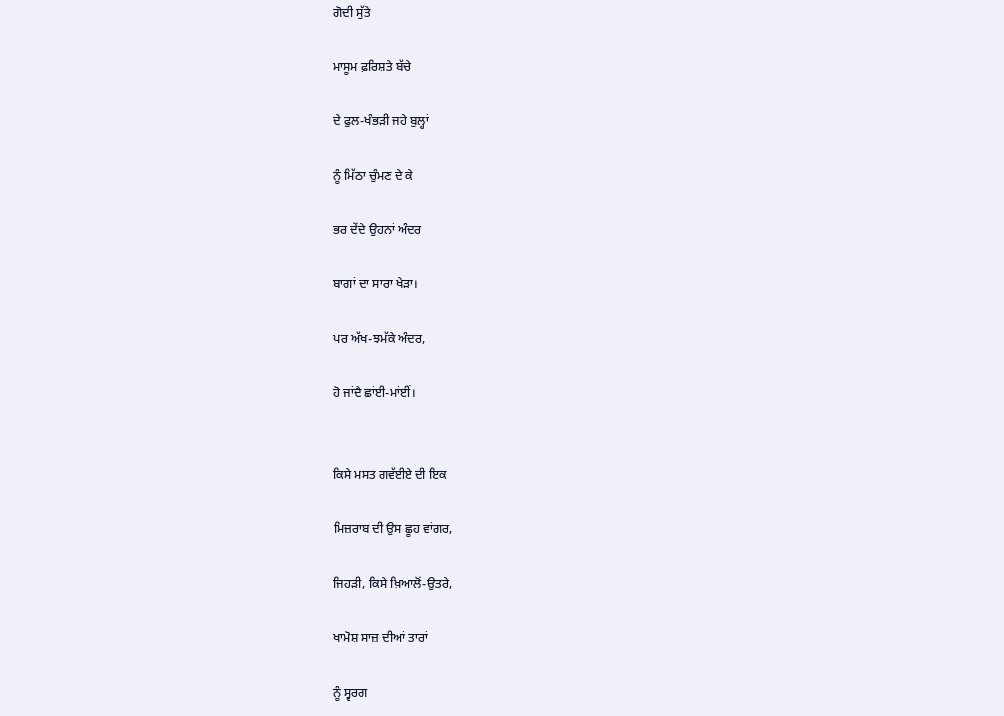ਗੋਦੀ ਸੁੱਤੇ

ਮਾਸੂਮ ਫ਼ਰਿਸ਼ਤੇ ਬੱਚੇ

ਦੇ ਫੁਲ-ਖੰਭੜੀ ਜਹੇ ਬੁਲ੍ਹਾਂ

ਨੂੰ ਮਿੱਠਾ ਚੁੰਮਣ ਦੇ ਕੇ

ਭਰ ਦੇਂਦੇ ਉਹਨਾਂ ਅੰਦਰ

ਬਾਗਾਂ ਦਾ ਸਾਰਾ ਖੇੜਾ।

ਪਰ ਅੱਖ-ਝਮੱਕੇ ਅੰਦਰ,

ਹੋ ਜਾਂਦੈ ਛਾਂਈ-ਮਾਂਈਂ।


ਕਿਸੇ ਮਸਤ ਗਵੱਈਏ ਦੀ ਇਕ

ਮਿਜ਼ਰਾਬ ਦੀ ਉਸ ਛੂਹ ਵਾਂਗਰ,

ਜਿਹੜੀ, ਕਿਸੇ ਖ਼ਿਆਲੋਂ-ਉਤਰੇ,

ਖਾਮੋਸ਼ ਸਾਜ਼ ਦੀਆਂ ਤਾਰਾਂ

ਨੂੰ ਸ੍ਵਰਗ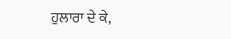ਹੁਲਾਰਾ ਦੇ ਕੇ,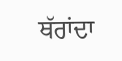ਥੱਰਾਂਦਾ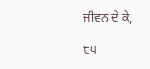ਜੀਵਨ ਦੇ ਕੇ,

੮੫